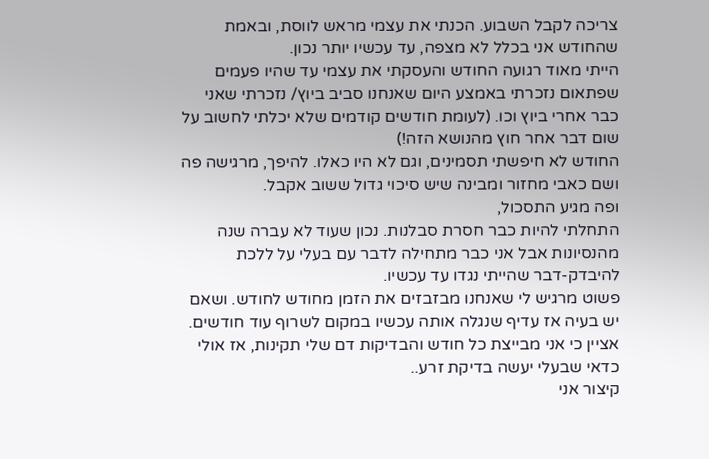צריכה לקבל השבוע. הכנתי את עצמי מראש לווסת, ובאמת שהחודש אני בכלל לא מצפה, עד עכשיו יותר נכון.
הייתי מאוד רגועה החודש והעסקתי את עצמי עד שהיו פעמים שפתאום נזכרתי באמצע היום שאנחנו סביב ביוץ/ נזכרתי שאני כבר אחרי ביוץ וכו. (לעומת חודשים קודמים שלא יכלתי לחשוב על שום דבר אחר חוץ מהנושא הזה!)
החודש לא חיפשתי תסמינים, וגם לא היו כאלו. להיפך, מרגישה פה ושם כאבי מחזור ומבינה שיש סיכוי גדול ששוב אקבל.
ופה מגיע התסכול,
התחלתי להיות כבר חסרת סבלנות. נכון שעוד לא עברה שנה מהנסיונות אבל אני כבר מתחילה לדבר עם בעלי על ללכת להיבדק-דבר שהייתי נגדו עד עכשיו.
פשוט מרגיש לי שאנחנו מבזבזים את הזמן מחודש לחודש. ושאם יש בעיה אז עדיף שנגלה אותה עכשיו במקום לשרוף עוד חודשים. אציין כי אני מבייצת כל חודש והבדיקות דם שלי תקינות, אז אולי כדאי שבעלי יעשה בדיקת זרע..
קיצור אני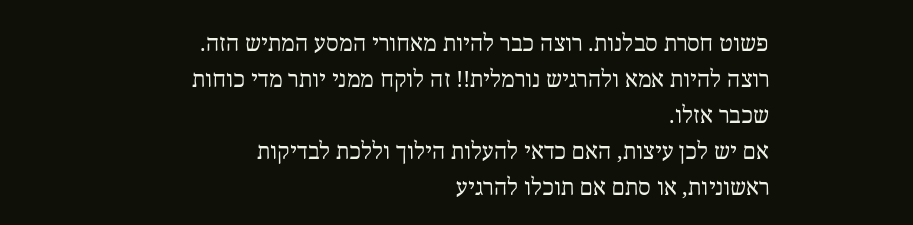פשוט חסרת סבלנות. רוצה כבר להיות מאחורי המסע המתיש הזה. רוצה להיות אמא ולהרגיש נורמלית!! זה לוקח ממני יותר מדי כוחות שכבר אזלו.
אם יש לכן עיצות, האם כדאי להעלות הילוך וללכת לבדיקות ראשוניות, או סתם אם תוכלו להרגיע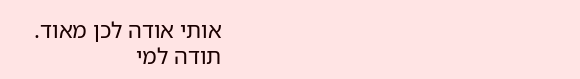אותי אודה לכן מאוד.
תודה למי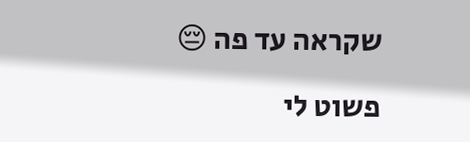שקראה עד פה 😔

פשוט לי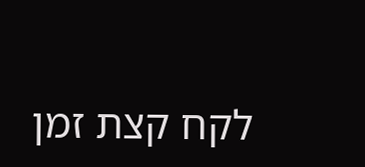לקח קצת זמן